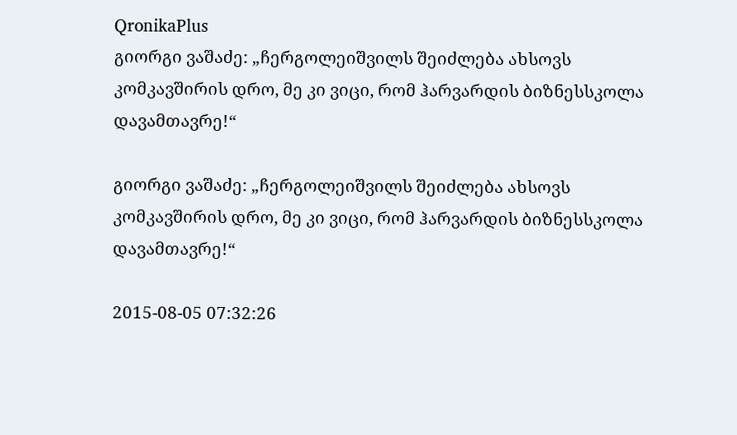QronikaPlus
გიორგი ვაშაძე: „ჩერგოლეიშვილს შეიძლება ახსოვს კომკავშირის დრო, მე კი ვიცი, რომ ჰარვარდის ბიზნესსკოლა დავამთავრე!“

გიორგი ვაშაძე: „ჩერგოლეიშვილს შეიძლება ახსოვს კომკავშირის დრო, მე კი ვიცი, რომ ჰარვარდის ბიზნესსკოლა დავამთავრე!“

2015-08-05 07:32:26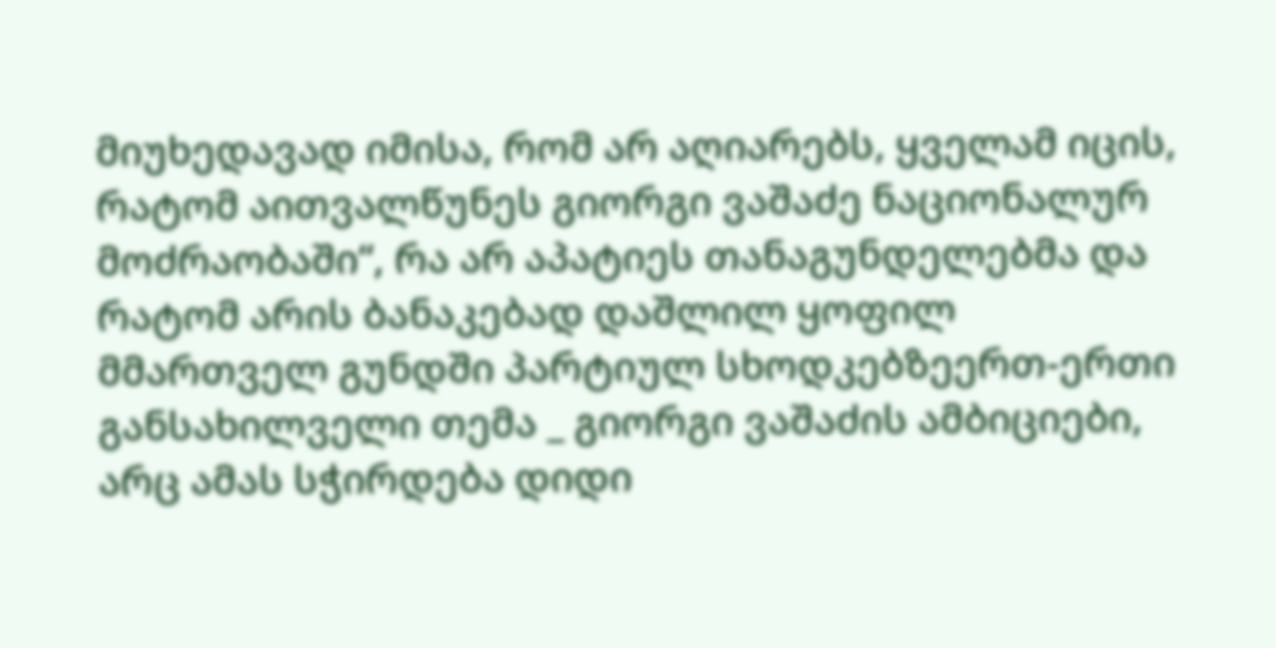მიუხედავად იმისა, რომ არ აღიარებს, ყველამ იცის, რატომ აითვალწუნეს გიორგი ვაშაძე ნაციონალურ მოძრაობაში“, რა არ აპატიეს თანაგუნდელებმა და რატომ არის ბანაკებად დაშლილ ყოფილ მმართველ გუნდში პარტიულ სხოდკებზეერთ-ერთი განსახილველი თემა _ გიორგი ვაშაძის ამბიციები, არც ამას სჭირდება დიდი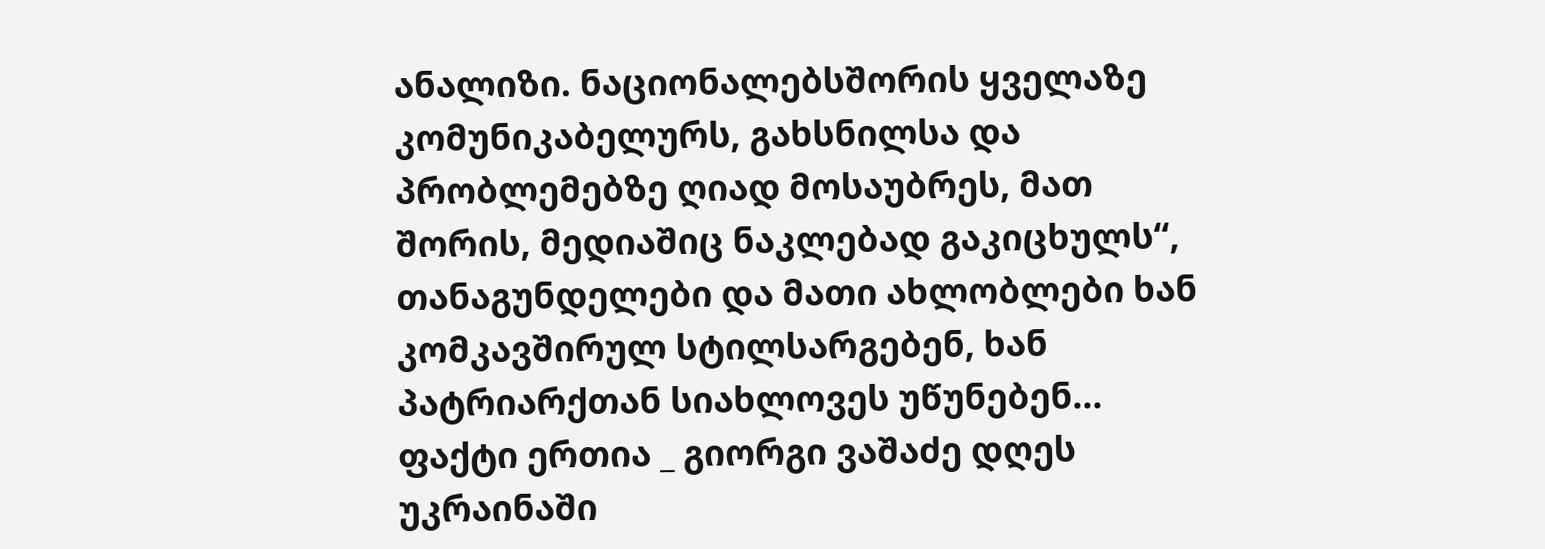ანალიზი. ნაციონალებსშორის ყველაზე კომუნიკაბელურს, გახსნილსა და პრობლემებზე ღიად მოსაუბრეს, მათ შორის, მედიაშიც ნაკლებად გაკიცხულს“, თანაგუნდელები და მათი ახლობლები ხან კომკავშირულ სტილსარგებენ, ხან პატრიარქთან სიახლოვეს უწუნებენ... ფაქტი ერთია _ გიორგი ვაშაძე დღეს უკრაინაში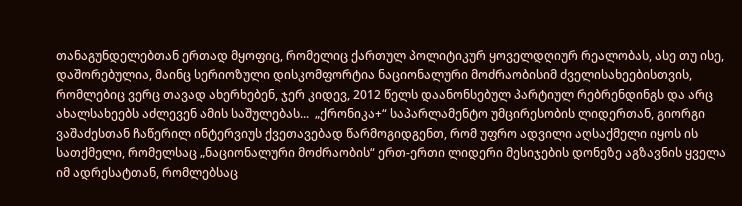თანაგუნდელებთან ერთად მყოფიც, რომელიც ქართულ პოლიტიკურ ყოველდღიურ რეალობას, ასე თუ ისე, დაშორებულია, მაინც სერიოზული დისკომფორტია ნაციონალური მოძრაობისიმ ძველისახეებისთვის, რომლებიც ვერც თავად ახერხებენ, ჯერ კიდევ, 2012 წელს დაანონსებულ პარტიულ რებრენდინგს და არც ახალსახეებს აძლევენ ამის საშულებას...  „ქრონიკა+“ საპარლამენტო უმცირესობის ლიდერთან, გიორგი ვაშაძესთან ჩაწერილ ინტერვიუს ქვეთავებად წარმოგიდგენთ, რომ უფრო ადვილი აღსაქმელი იყოს ის სათქმელი, რომელსაც „ნაციონალური მოძრაობის“ ერთ-ერთი ლიდერი მესიჯების დონეზე აგზავნის ყველა იმ ადრესატთან, რომლებსაც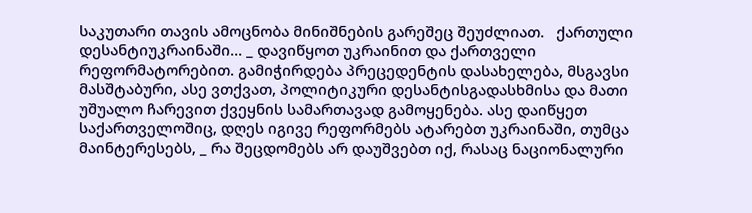საკუთარი თავის ამოცნობა მინიშნების გარეშეც შეუძლიათ.   ქართული დესანტიუკრაინაში... _ დავიწყოთ უკრაინით და ქართველი რეფორმატორებით. გამიჭირდება პრეცედენტის დასახელება, მსგავსი მასშტაბური, ასე ვთქვათ, პოლიტიკური დესანტისგადასხმისა და მათი უშუალო ჩარევით ქვეყნის სამართავად გამოყენება. ასე დაიწყეთ საქართველოშიც, დღეს იგივე რეფორმებს ატარებთ უკრაინაში, თუმცა მაინტერესებს, _ რა შეცდომებს არ დაუშვებთ იქ, რასაც ნაციონალური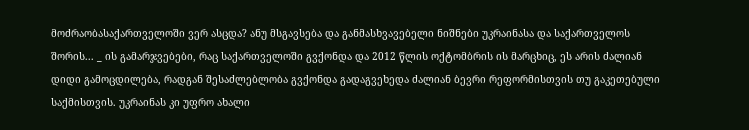მოძრაობასაქართველოში ვერ ასცდა? ანუ მსგავსება და განმასხვავებელი ნიშნები უკრაინასა და საქართველოს შორის... _ ის გამარჯვებები, რაც საქართველოში გვქონდა და 2012 წლის ოქტომბრის ის მარცხიც, ეს არის ძალიან დიდი გამოცდილება, რადგან შესაძლებლობა გვქონდა გადაგვეხედა ძალიან ბევრი რეფორმისთვის თუ გაკეთებული საქმისთვის. უკრაინას კი უფრო ახალი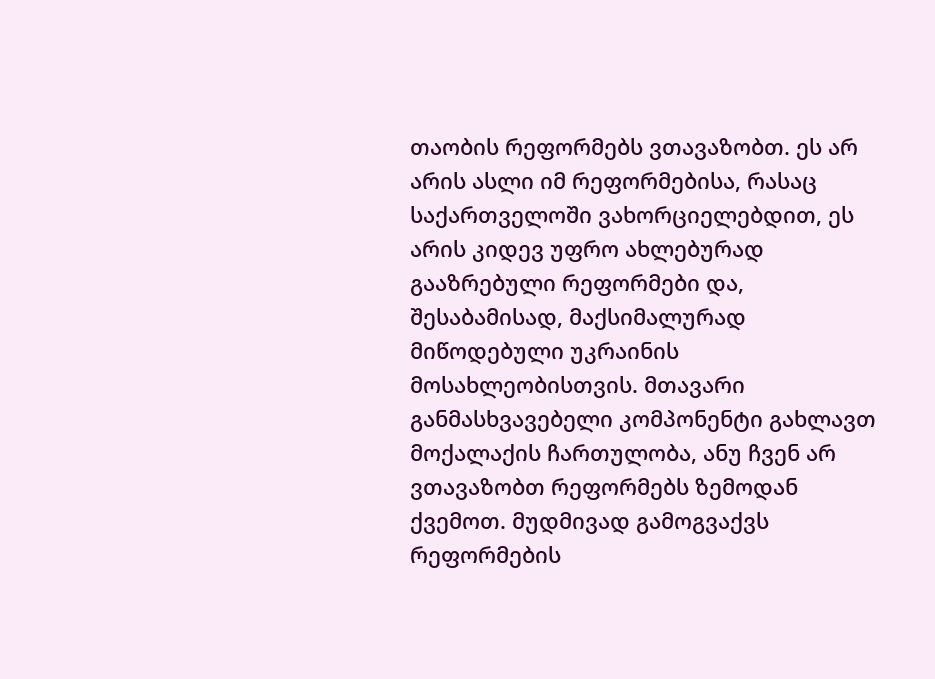თაობის რეფორმებს ვთავაზობთ. ეს არ არის ასლი იმ რეფორმებისა, რასაც საქართველოში ვახორციელებდით, ეს არის კიდევ უფრო ახლებურად გააზრებული რეფორმები და, შესაბამისად, მაქსიმალურად მიწოდებული უკრაინის მოსახლეობისთვის. მთავარი განმასხვავებელი კომპონენტი გახლავთ მოქალაქის ჩართულობა, ანუ ჩვენ არ ვთავაზობთ რეფორმებს ზემოდან ქვემოთ. მუდმივად გამოგვაქვს რეფორმების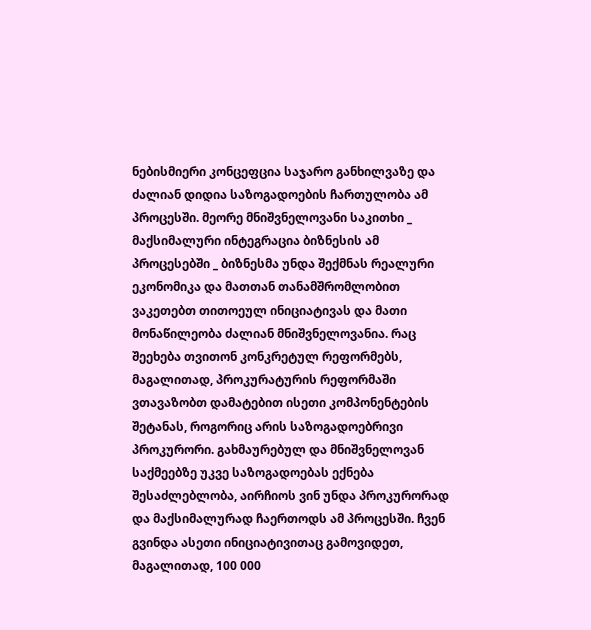ნებისმიერი კონცეფცია საჯარო განხილვაზე და ძალიან დიდია საზოგადოების ჩართულობა ამ პროცესში. მეორე მნიშვნელოვანი საკითხი _ მაქსიმალური ინტეგრაცია ბიზნესის ამ პროცესებში _ ბიზნესმა უნდა შექმნას რეალური ეკონომიკა და მათთან თანამშრომლობით ვაკეთებთ თითოეულ ინიციატივას და მათი მონაწილეობა ძალიან მნიშვნელოვანია. რაც შეეხება თვითონ კონკრეტულ რეფორმებს, მაგალითად, პროკურატურის რეფორმაში ვთავაზობთ დამატებით ისეთი კომპონენტების შეტანას, როგორიც არის საზოგადოებრივი პროკურორი. გახმაურებულ და მნიშვნელოვან საქმეებზე უკვე საზოგადოებას ექნება შესაძლებლობა, აირჩიოს ვინ უნდა პროკურორად და მაქსიმალურად ჩაერთოდს ამ პროცესში. ჩვენ გვინდა ასეთი ინიციატივითაც გამოვიდეთ, მაგალითად, 100 000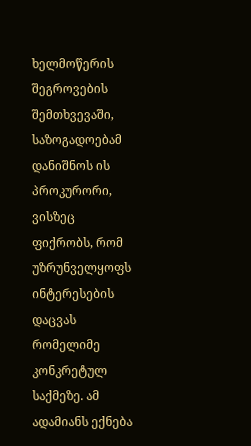ხელმოწერის შეგროვების შემთხვევაში, საზოგადოებამ დანიშნოს ის პროკურორი, ვისზეც ფიქრობს, რომ უზრუნველყოფს ინტერესების დაცვას რომელიმე კონკრეტულ საქმეზე. ამ ადამიანს ექნება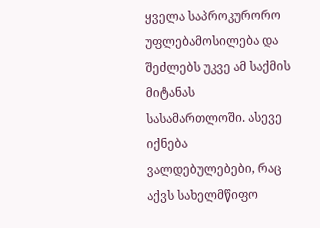ყველა საპროკურორო უფლებამოსილება და შეძლებს უკვე ამ საქმის მიტანას სასამართლოში. ასევე იქნება ვალდებულებები, რაც აქვს სახელმწიფო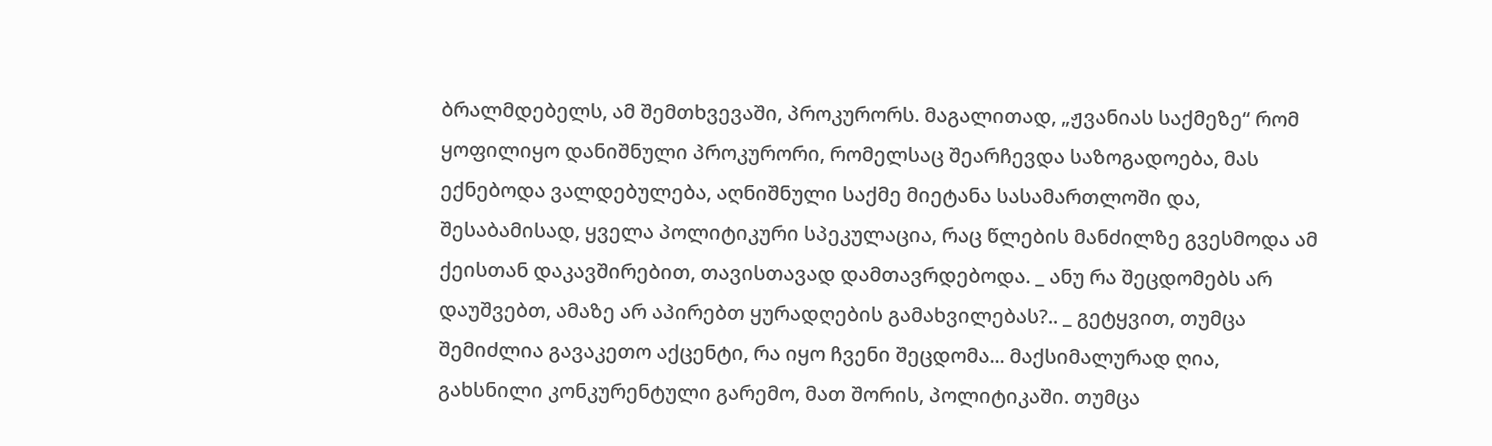ბრალმდებელს, ამ შემთხვევაში, პროკურორს. მაგალითად, „ჟვანიას საქმეზე“ რომ ყოფილიყო დანიშნული პროკურორი, რომელსაც შეარჩევდა საზოგადოება, მას ექნებოდა ვალდებულება, აღნიშნული საქმე მიეტანა სასამართლოში და, შესაბამისად, ყველა პოლიტიკური სპეკულაცია, რაც წლების მანძილზე გვესმოდა ამ ქეისთან დაკავშირებით, თავისთავად დამთავრდებოდა. _ ანუ რა შეცდომებს არ დაუშვებთ, ამაზე არ აპირებთ ყურადღების გამახვილებას?.. _ გეტყვით, თუმცა შემიძლია გავაკეთო აქცენტი, რა იყო ჩვენი შეცდომა... მაქსიმალურად ღია, გახსნილი კონკურენტული გარემო, მათ შორის, პოლიტიკაში. თუმცა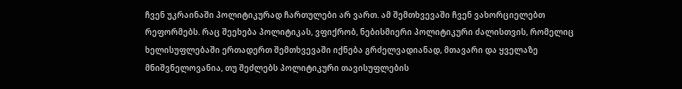ჩვენ უკრაინაში პოლიტიკურად ჩართულები არ ვართ. ამ შემთხვევაში ჩვენ ვახორციელებთ რეფორმებს. რაც შეეხება პოლიტიკას, ვფიქრობ, ნებისმიერი პოლიტიკური ძალისთვის, რომელიც  ხელისუფლებაში ერთადერთ შემთხვევაში იქნება გრძელვადიანად, მთავარი და ყველაზე მნიშვნელოვანია, თუ შეძლებს პოლიტიკური თავისუფლების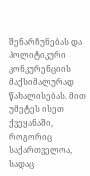შენარჩუნებას და პოლიტიკური კონკურენციის მაქსიმალურად წახალისებას. მით უმეტეს ისეთ ქვეყანაში, როგორიც საქართველოა, სადაც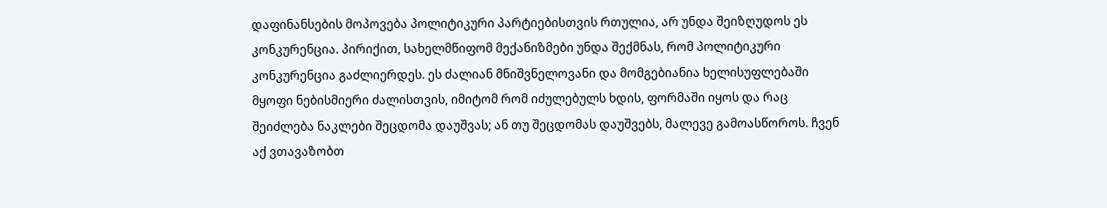დაფინანსების მოპოვება პოლიტიკური პარტიებისთვის რთულია, არ უნდა შეიზღუდოს ეს კონკურენცია. პირიქით, სახელმწიფომ მექანიზმები უნდა შექმნას, რომ პოლიტიკური კონკურენცია გაძლიერდეს. ეს ძალიან მნიშვნელოვანი და მომგებიანია ხელისუფლებაში მყოფი ნებისმიერი ძალისთვის, იმიტომ რომ იძულებულს ხდის, ფორმაში იყოს და რაც შეიძლება ნაკლები შეცდომა დაუშვას; ან თუ შეცდომას დაუშვებს, მალევე გამოასწოროს. ჩვენ აქ ვთავაზობთ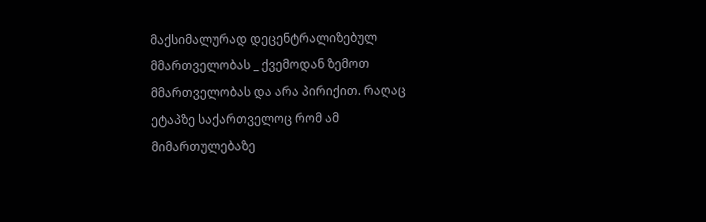მაქსიმალურად დეცენტრალიზებულ მმართველობას _ ქვემოდან ზემოთ მმართველობას და არა პირიქით. რაღაც ეტაპზე საქართველოც რომ ამ მიმართულებაზე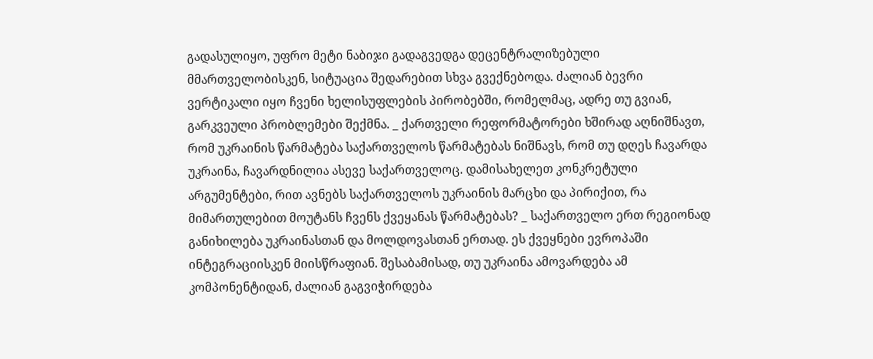გადასულიყო, უფრო მეტი ნაბიჯი გადაგვედგა დეცენტრალიზებული მმართველობისკენ, სიტუაცია შედარებით სხვა გვექნებოდა. ძალიან ბევრი ვერტიკალი იყო ჩვენი ხელისუფლების პირობებში, რომელმაც, ადრე თუ გვიან, გარკვეული პრობლემები შექმნა. _ ქართველი რეფორმატორები ხშირად აღნიშნავთ, რომ უკრაინის წარმატება საქართველოს წარმატებას ნიშნავს, რომ თუ დღეს ჩავარდა უკრაინა, ჩავარდნილია ასევე საქართველოც. დამისახელეთ კონკრეტული არგუმენტები, რით ავნებს საქართველოს უკრაინის მარცხი და პირიქით, რა მიმართულებით მოუტანს ჩვენს ქვეყანას წარმატებას? _ საქართველო ერთ რეგიონად განიხილება უკრაინასთან და მოლდოვასთან ერთად. ეს ქვეყნები ევროპაში ინტეგრაციისკენ მიისწრაფიან. შესაბამისად, თუ უკრაინა ამოვარდება ამ კომპონენტიდან, ძალიან გაგვიჭირდება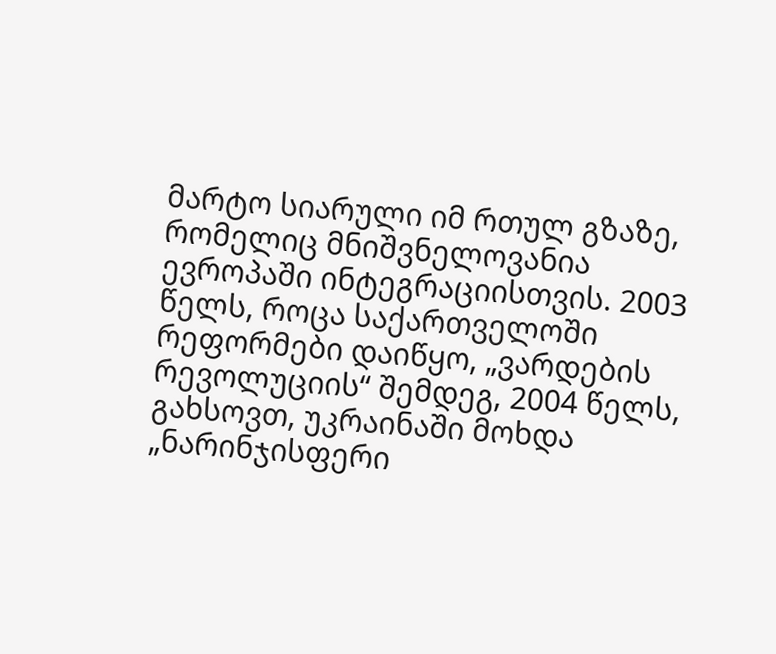მარტო სიარული იმ რთულ გზაზე, რომელიც მნიშვნელოვანია ევროპაში ინტეგრაციისთვის. 2003 წელს, როცა საქართველოში რეფორმები დაიწყო, „ვარდების რევოლუციის“ შემდეგ, 2004 წელს, გახსოვთ, უკრაინაში მოხდა „ნარინჯისფერი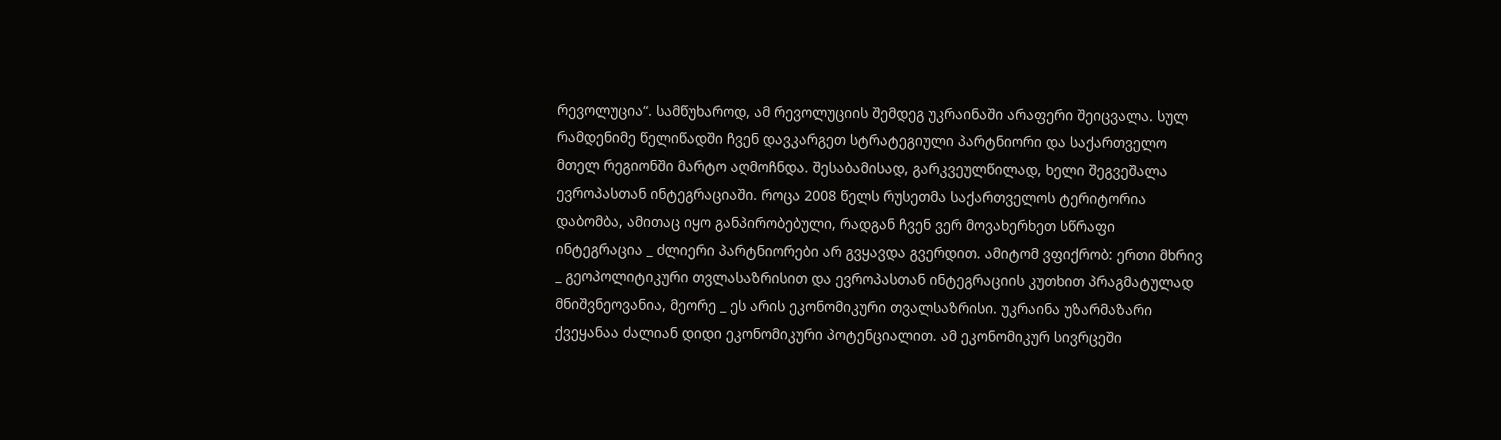რევოლუცია“. სამწუხაროდ, ამ რევოლუციის შემდეგ უკრაინაში არაფერი შეიცვალა. სულ რამდენიმე წელიწადში ჩვენ დავკარგეთ სტრატეგიული პარტნიორი და საქართველო მთელ რეგიონში მარტო აღმოჩნდა. შესაბამისად, გარკვეულწილად, ხელი შეგვეშალა ევროპასთან ინტეგრაციაში. როცა 2008 წელს რუსეთმა საქართველოს ტერიტორია დაბომბა, ამითაც იყო განპირობებული, რადგან ჩვენ ვერ მოვახერხეთ სწრაფი ინტეგრაცია _ ძლიერი პარტნიორები არ გვყავდა გვერდით. ამიტომ ვფიქრობ: ერთი მხრივ _ გეოპოლიტიკური თვლასაზრისით და ევროპასთან ინტეგრაციის კუთხით პრაგმატულად მნიშვნეოვანია, მეორე _ ეს არის ეკონომიკური თვალსაზრისი. უკრაინა უზარმაზარი ქვეყანაა ძალიან დიდი ეკონომიკური პოტენციალით. ამ ეკონომიკურ სივრცეში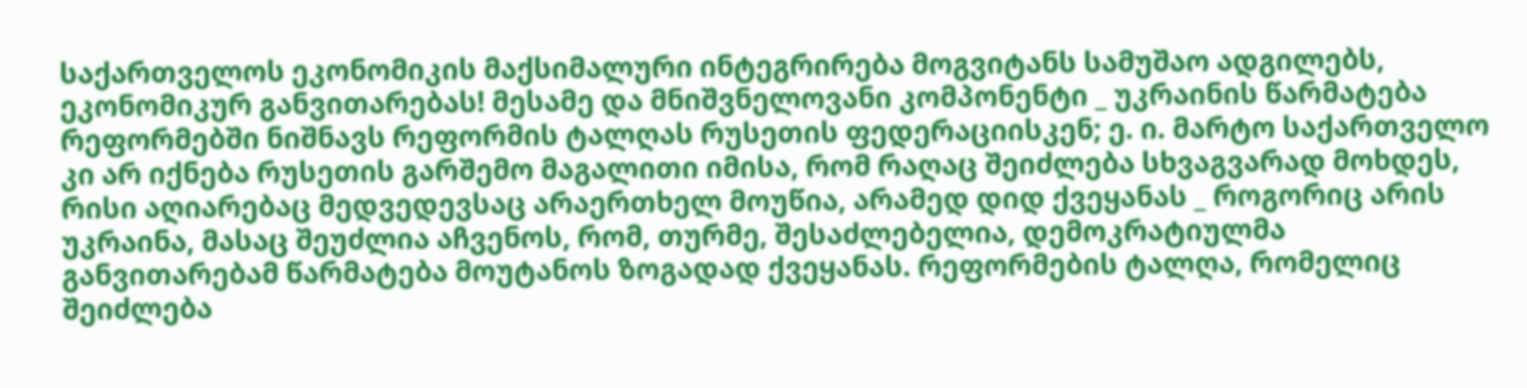საქართველოს ეკონომიკის მაქსიმალური ინტეგრირება მოგვიტანს სამუშაო ადგილებს, ეკონომიკურ განვითარებას! მესამე და მნიშვნელოვანი კომპონენტი _ უკრაინის წარმატება რეფორმებში ნიშნავს რეფორმის ტალღას რუსეთის ფედერაციისკენ; ე. ი. მარტო საქართველო კი არ იქნება რუსეთის გარშემო მაგალითი იმისა, რომ რაღაც შეიძლება სხვაგვარად მოხდეს, რისი აღიარებაც მედვედევსაც არაერთხელ მოუწია, არამედ დიდ ქვეყანას _ როგორიც არის უკრაინა, მასაც შეუძლია აჩვენოს, რომ, თურმე, შესაძლებელია, დემოკრატიულმა განვითარებამ წარმატება მოუტანოს ზოგადად ქვეყანას. რეფორმების ტალღა, რომელიც შეიძლება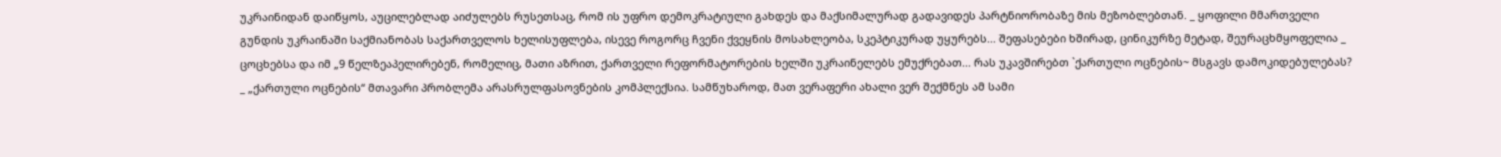უკრაინიდან დაიწყოს, აუცილებლად აიძულებს რუსეთსაც, რომ ის უფრო დემოკრატიული გახდეს და მაქსიმალურად გადავიდეს პარტნიორობაზე მის მეზობლებთან. _ ყოფილი მმართველი გუნდის უკრაინაში საქმიანობას საქართველოს ხელისუფლება, ისევე როგორც ჩვენი ქვეყნის მოსახლეობა, სკეპტიკურად უყურებს... შეფასებები ხშირად, ცინიკურზე მეტად, შეურაცხმყოფელია _ ცოცხებსა და იმ „9 წელზეაპელირებენ, რომელიც, მათი აზრით, ქართველი რეფორმატორების ხელში უკრაინელებს ემუქრებათ... რას უკავშირებთ `ქართული ოცნების~ მსგავს დამოკიდებულებას? _ „ქართული ოცნების“ მთავარი პრობლემა არასრულფასოვნების კომპლექსია. სამწუხაროდ, მათ ვერაფერი ახალი ვერ შექმნეს ამ სამი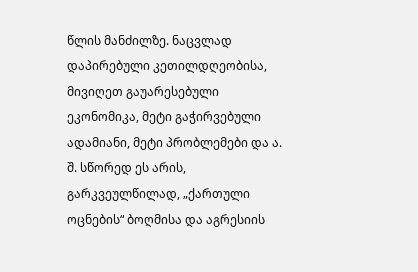წლის მანძილზე. ნაცვლად დაპირებული კეთილდღეობისა, მივიღეთ გაუარესებული ეკონომიკა, მეტი გაჭირვებული ადამიანი, მეტი პრობლემები და ა. შ. სწორედ ეს არის, გარკვეულწილად, „ქართული ოცნების“ ბოღმისა და აგრესიის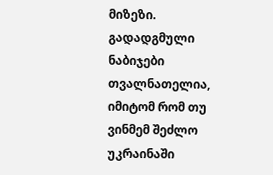მიზეზი. გადადგმული ნაბიჯები თვალნათელია, იმიტომ რომ თუ ვინმემ შეძლო უკრაინაში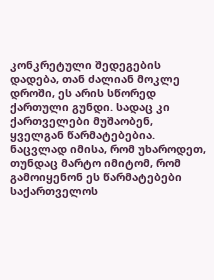კონკრეტული შედეგების დადება, თან ძალიან მოკლე დროში, ეს არის სწორედ ქართული გუნდი. სადაც კი ქართველები მუშაობენ, ყველგან წარმატებებია. ნაცვლად იმისა, რომ უხაროდეთ, თუნდაც მარტო იმიტომ, რომ გამოიყენონ ეს წარმატებები საქართველოს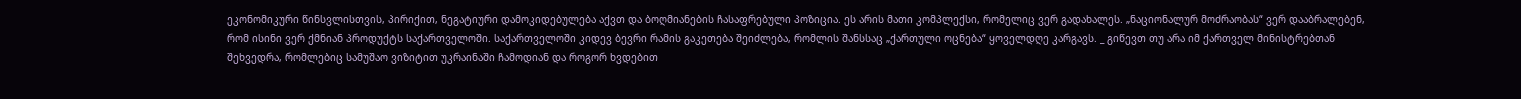ეკონომიკური წინსვლისთვის, პირიქით, ნეგატიური დამოკიდებულება აქვთ და ბოღმიანების ჩასაფრებული პოზიცია. ეს არის მათი კომპლექსი, რომელიც ვერ გადახალეს. „ნაციონალურ მოძრაობას“ ვერ დააბრალებენ, რომ ისინი ვერ ქმნიან პროდუქტს საქართველოში. საქართველოში კიდევ ბევრი რამის გაკეთება შეიძლება, რომლის შანსსაც „ქართული ოცნება“ ყოველდღე კარგავს. _ გიწევთ თუ არა იმ ქართველ მინისტრებთან შეხვედრა, რომლებიც სამუშაო ვიზიტით უკრაინაში ჩამოდიან და როგორ ხვდებით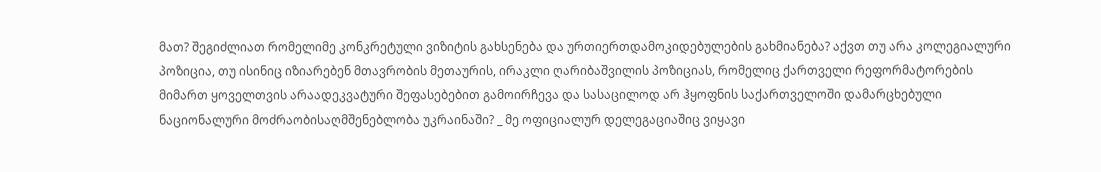მათ? შეგიძლიათ რომელიმე კონკრეტული ვიზიტის გახსენება და ურთიერთდამოკიდებულების გახმიანება? აქვთ თუ არა კოლეგიალური პოზიცია, თუ ისინიც იზიარებენ მთავრობის მეთაურის, ირაკლი ღარიბაშვილის პოზიციას, რომელიც ქართველი რეფორმატორების მიმართ ყოველთვის არაადეკვატური შეფასებებით გამოირჩევა და სასაცილოდ არ ჰყოფნის საქართველოში დამარცხებული ნაციონალური მოძრაობისაღმშენებლობა უკრაინაში? _ მე ოფიციალურ დელეგაციაშიც ვიყავი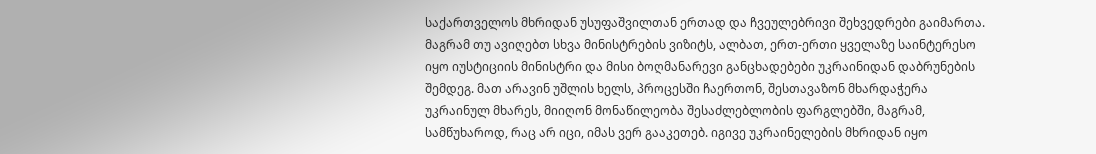საქართველოს მხრიდან უსუფაშვილთან ერთად და ჩვეულებრივი შეხვედრები გაიმართა. მაგრამ თუ ავიღებთ სხვა მინისტრების ვიზიტს, ალბათ, ერთ-ერთი ყველაზე საინტერესო იყო იუსტიციის მინისტრი და მისი ბოღმანარევი განცხადებები უკრაინიდან დაბრუნების შემდეგ. მათ არავინ უშლის ხელს, პროცესში ჩაერთონ, შესთავაზონ მხარდაჭერა უკრაინულ მხარეს, მიიღონ მონაწილეობა შესაძლებლობის ფარგლებში, მაგრამ, სამწუხაროდ, რაც არ იცი, იმას ვერ გააკეთებ. იგივე უკრაინელების მხრიდან იყო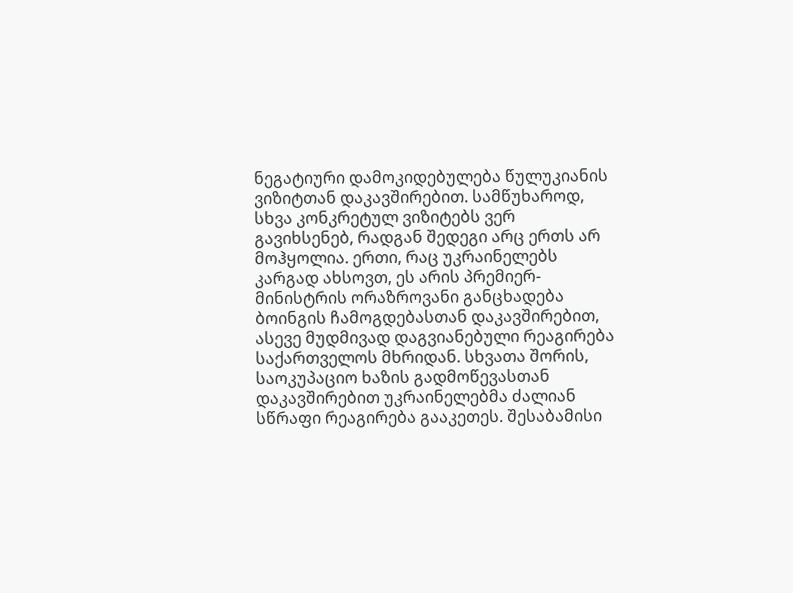ნეგატიური დამოკიდებულება წულუკიანის ვიზიტთან დაკავშირებით. სამწუხაროდ, სხვა კონკრეტულ ვიზიტებს ვერ გავიხსენებ, რადგან შედეგი არც ერთს არ მოჰყოლია. ერთი, რაც უკრაინელებს კარგად ახსოვთ, ეს არის პრემიერ-მინისტრის ორაზროვანი განცხადება ბოინგის ჩამოგდებასთან დაკავშირებით, ასევე მუდმივად დაგვიანებული რეაგირება საქართველოს მხრიდან. სხვათა შორის, საოკუპაციო ხაზის გადმოწევასთან დაკავშირებით უკრაინელებმა ძალიან სწრაფი რეაგირება გააკეთეს. შესაბამისი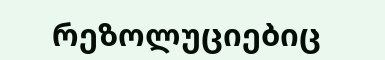რეზოლუციებიც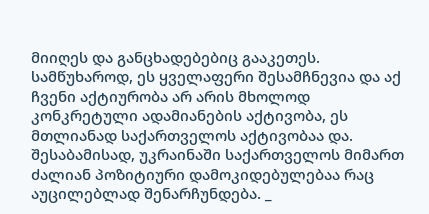მიიღეს და განცხადებებიც გააკეთეს. სამწუხაროდ, ეს ყველაფერი შესამჩნევია და აქ ჩვენი აქტიურობა არ არის მხოლოდ კონკრეტული ადამიანების აქტივობა, ეს მთლიანად საქართველოს აქტივობაა და. შესაბამისად, უკრაინაში საქართველოს მიმართ ძალიან პოზიტიური დამოკიდებულებაა რაც აუცილებლად შენარჩუნდება. _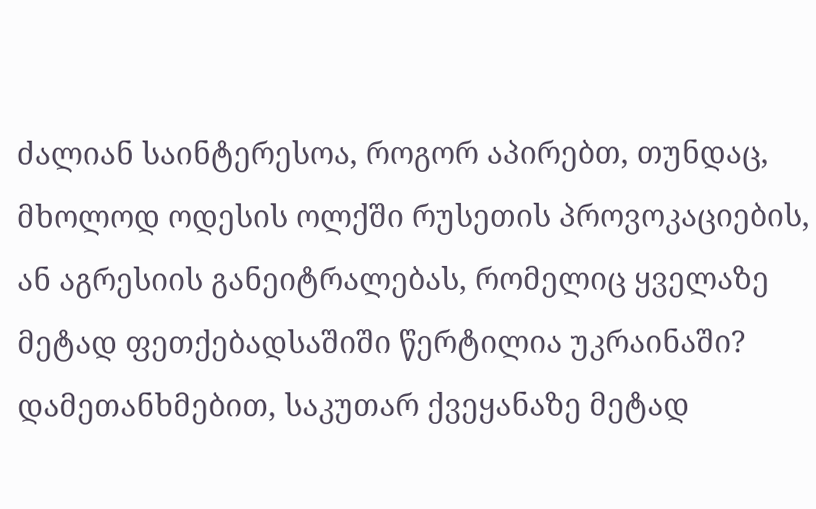ძალიან საინტერესოა, როგორ აპირებთ, თუნდაც, მხოლოდ ოდესის ოლქში რუსეთის პროვოკაციების, ან აგრესიის განეიტრალებას, რომელიც ყველაზე მეტად ფეთქებადსაშიში წერტილია უკრაინაში? დამეთანხმებით, საკუთარ ქვეყანაზე მეტად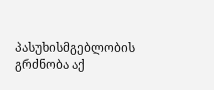პასუხისმგებლობის გრძნობა აქ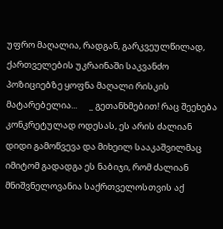უფრო მაღალია, რადგან, გარკვეულწილად, ქართველების უკრაინაში საკვანძო პოზიციებზე ყოფნა მაღალი რისკის მატარებელია...      _ გეთანხმებით! რაც შეეხება კონკრეტულად ოდესას, ეს არის ძალიან დიდი გამოწვევა და მიხეილ სააკაშვილმაც იმიტომ გადადგა ეს ნაბიჯი, რომ ძალიან მნიშვნელოვანია საქრთველოსთვის აქ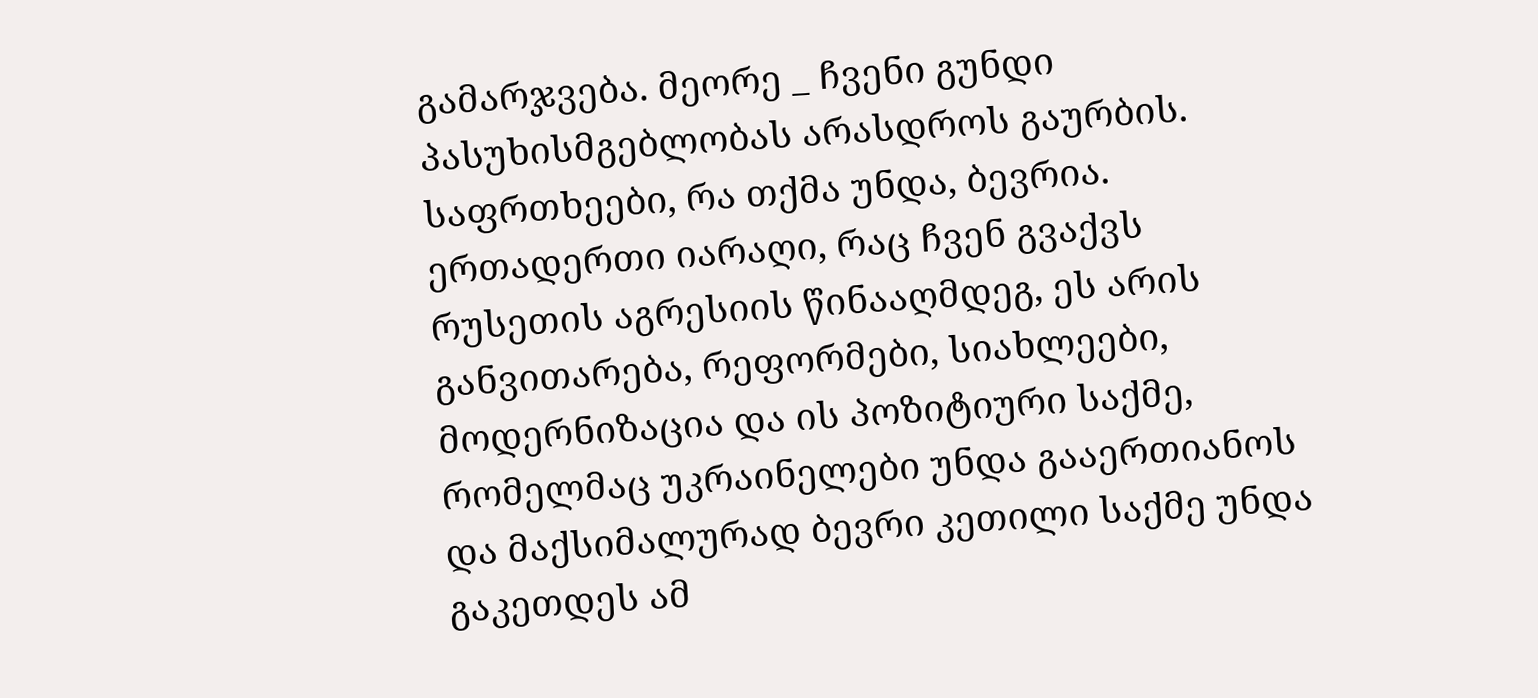გამარჯვება. მეორე _ ჩვენი გუნდი პასუხისმგებლობას არასდროს გაურბის. საფრთხეები, რა თქმა უნდა, ბევრია. ერთადერთი იარაღი, რაც ჩვენ გვაქვს რუსეთის აგრესიის წინააღმდეგ, ეს არის განვითარება, რეფორმები, სიახლეები, მოდერნიზაცია და ის პოზიტიური საქმე, რომელმაც უკრაინელები უნდა გააერთიანოს და მაქსიმალურად ბევრი კეთილი საქმე უნდა გაკეთდეს ამ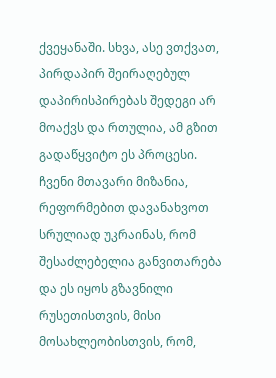ქვეყანაში. სხვა, ასე ვთქვათ, პირდაპირ შეირაღებულ დაპირისპირებას შედეგი არ მოაქვს და რთულია, ამ გზით გადაწყვიტო ეს პროცესი. ჩვენი მთავარი მიზანია, რეფორმებით დავანახვოთ სრულიად უკრაინას, რომ შესაძლებელია განვითარება და ეს იყოს გზავნილი რუსეთისთვის, მისი მოსახლეობისთვის, რომ,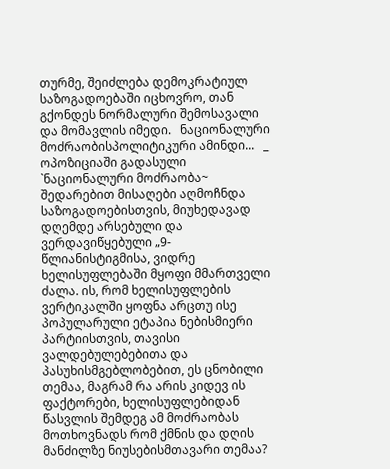თურმე, შეიძლება დემოკრატიულ საზოგადოებაში იცხოვრო, თან გქონდეს ნორმალური შემოსავალი და მომავლის იმედი.   ნაციონალური მოძრაობისპოლიტიკური ამინდი...   _ ოპოზიციაში გადასული `ნაციონალური მოძრაობა~ შედარებით მისაღები აღმოჩნდა საზოგადოებისთვის, მიუხედავად დღემდე არსებული და ვერდავიწყებული „9-წლიანისტიგმისა, ვიდრე ხელისუფლებაში მყოფი მმართველი ძალა. ის, რომ ხელისუფლების ვერტიკალში ყოფნა არცთუ ისე პოპულარული ეტაპია ნებისმიერი პარტიისთვის, თავისი ვალდებულებებითა და პასუხისმგებლობებით, ეს ცნობილი თემაა, მაგრამ რა არის კიდევ ის ფაქტორები, ხელისუფლებიდან წასვლის შემდეგ ამ მოძრაობას მოთხოვნადს რომ ქმნის და დღის მანძილზე ნიუსებისმთავარი თემაა?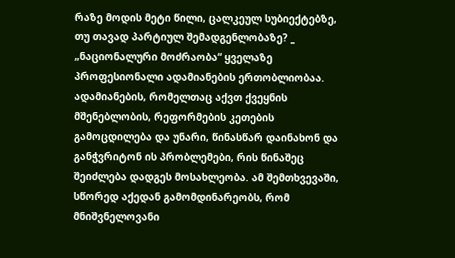რაზე მოდის მეტი წილი, ცალკეულ სუბიექტებზე, თუ თავად პარტიულ შემადგენლობაზე? _ „ნაციონალური მოძრაობა“ ყველაზე პროფესიონალი ადამიანების ერთობლიობაა. ადამიანების, რომელთაც აქვთ ქვეყნის მშენებლობის, რეფორმების კეთების გამოცდილება და უნარი, წინასწარ დაინახონ და განჭვრიტონ ის პრობლემები, რის წინაშეც შეიძლება დადგეს მოსახლეობა. ამ შემთხვევაში, სწორედ აქედან გამომდინარეობს, რომ მნიშვნელოვანი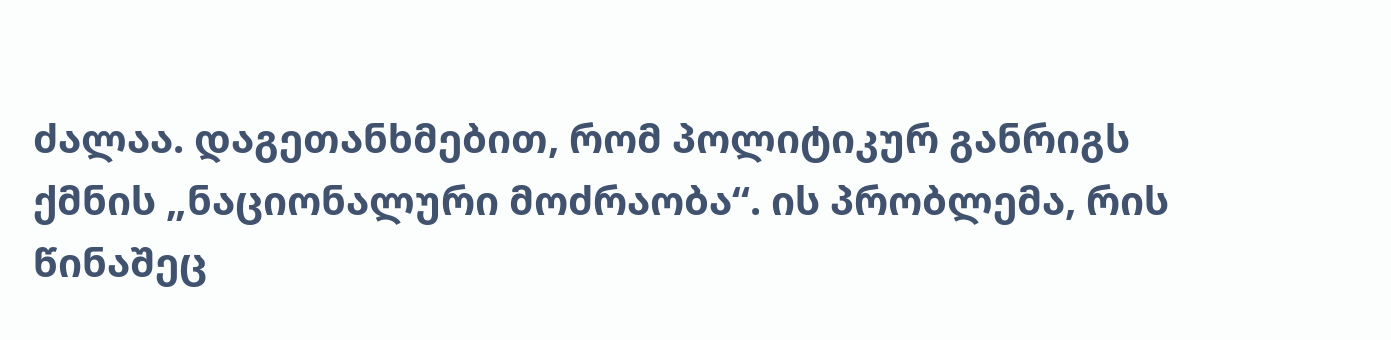ძალაა. დაგეთანხმებით, რომ პოლიტიკურ განრიგს ქმნის „ნაციონალური მოძრაობა“. ის პრობლემა, რის წინაშეც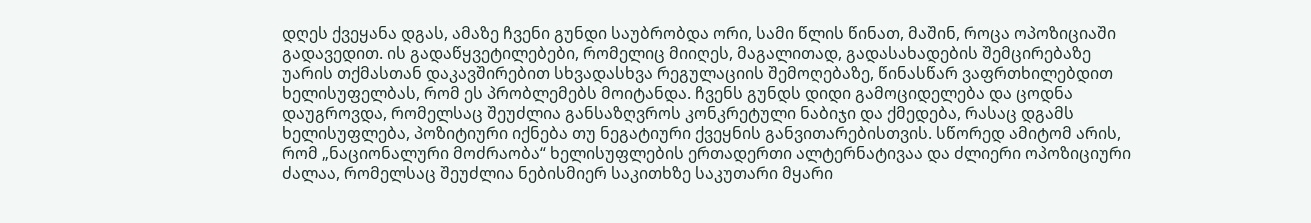დღეს ქვეყანა დგას, ამაზე ჩვენი გუნდი საუბრობდა ორი, სამი წლის წინათ, მაშინ, როცა ოპოზიციაში გადავედით. ის გადაწყვეტილებები, რომელიც მიიღეს, მაგალითად, გადასახადების შემცირებაზე უარის თქმასთან დაკავშირებით სხვადასხვა რეგულაციის შემოღებაზე, წინასწარ ვაფრთხილებდით  ხელისუფელბას, რომ ეს პრობლემებს მოიტანდა. ჩვენს გუნდს დიდი გამოციდელება და ცოდნა დაუგროვდა, რომელსაც შეუძლია განსაზღვროს კონკრეტული ნაბიჯი და ქმედება, რასაც დგამს ხელისუფლება, პოზიტიური იქნება თუ ნეგატიური ქვეყნის განვითარებისთვის. სწორედ ამიტომ არის, რომ „ნაციონალური მოძრაობა“ ხელისუფლების ერთადერთი ალტერნატივაა და ძლიერი ოპოზიციური ძალაა, რომელსაც შეუძლია ნებისმიერ საკითხზე საკუთარი მყარი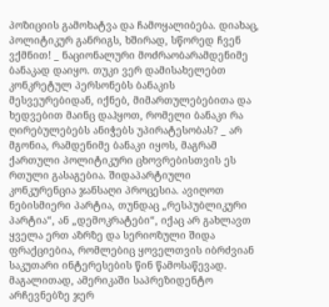პოზიციის გამოხატვა და ჩამოყალიბება. დიახაც, პოლიტიკურ განრიგს, ხშირად, სწორედ ჩვენ ვქმნით! _ ნაციონალური მოძრაობარამდენიმე ბანაკად დაიყო. თუკი ვერ დამისახელებთ კონკრეტულ პერსონებს ბანაკის მესვეურებიდან, იქნებ, მიმართულებებითა და ხედვებით მაინც დაჰყოთ, რომელი ბანაკი რა ღირებულებებს ანიჭებს უპირატესობას? _ არ მგონია, რამდენიმე ბანაკი იყოს, მაგრამ ქართული პოლიტიკური ცხოვრებისთვის ეს რთული გასაგებია. შიდაპარტიული კონკურენცია ჯანსაღი პროცესია. ავიღოთ ნებისმიერი პარტია, თუნდაც „რესპუბლიკური პარტია“, ან „დემოკრატები“, იქაც არ გახლავთ ყველა ერთ აზრზე და სერიოზული შიდა ფრაქციებია, რომლებიც ყოველთვის იბრძვიან საკუთარი ინტერესების წინ წამოსაწევად. მაგალითად, ამერიკაში საპრეზიდენტო არჩევნებზე ჯერ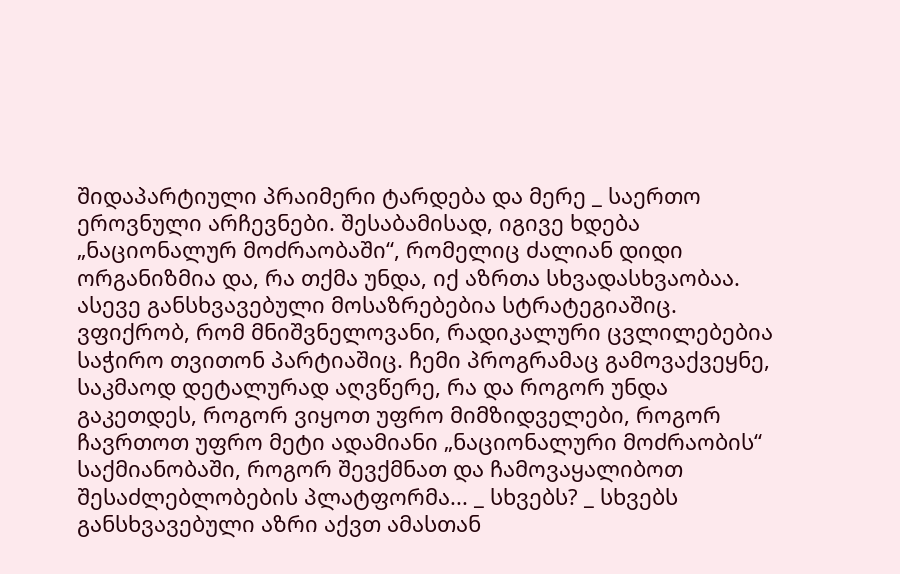შიდაპარტიული პრაიმერი ტარდება და მერე _ საერთო ეროვნული არჩევნები. შესაბამისად, იგივე ხდება „ნაციონალურ მოძრაობაში“, რომელიც ძალიან დიდი ორგანიზმია და, რა თქმა უნდა, იქ აზრთა სხვადასხვაობაა. ასევე განსხვავებული მოსაზრებებია სტრატეგიაშიც. ვფიქრობ, რომ მნიშვნელოვანი, რადიკალური ცვლილებებია საჭირო თვითონ პარტიაშიც. ჩემი პროგრამაც გამოვაქვეყნე, საკმაოდ დეტალურად აღვწერე, რა და როგორ უნდა გაკეთდეს, როგორ ვიყოთ უფრო მიმზიდველები, როგორ ჩავრთოთ უფრო მეტი ადამიანი „ნაციონალური მოძრაობის“ საქმიანობაში, როგორ შევქმნათ და ჩამოვაყალიბოთ შესაძლებლობების პლატფორმა... _ სხვებს? _ სხვებს განსხვავებული აზრი აქვთ ამასთან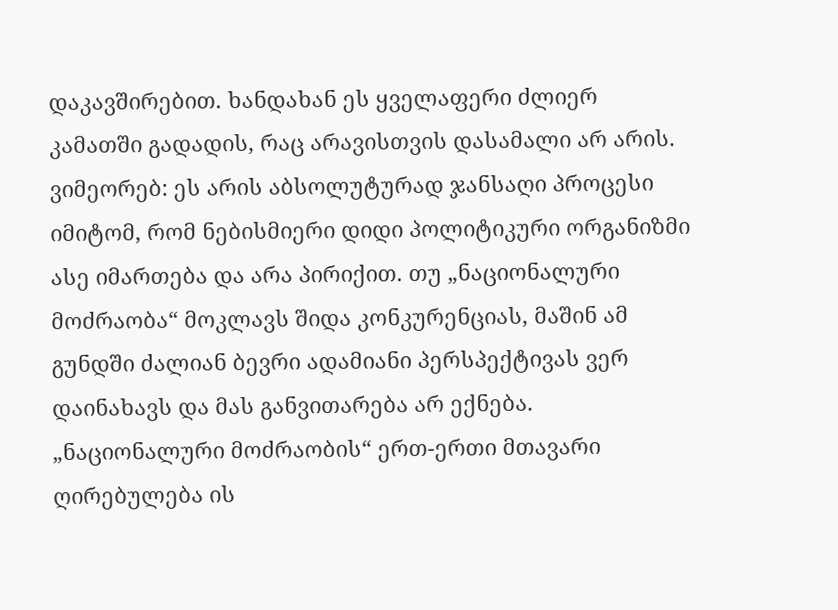დაკავშირებით. ხანდახან ეს ყველაფერი ძლიერ კამათში გადადის, რაც არავისთვის დასამალი არ არის.  ვიმეორებ: ეს არის აბსოლუტურად ჯანსაღი პროცესი იმიტომ, რომ ნებისმიერი დიდი პოლიტიკური ორგანიზმი ასე იმართება და არა პირიქით. თუ „ნაციონალური მოძრაობა“ მოკლავს შიდა კონკურენციას, მაშინ ამ გუნდში ძალიან ბევრი ადამიანი პერსპექტივას ვერ დაინახავს და მას განვითარება არ ექნება. „ნაციონალური მოძრაობის“ ერთ-ერთი მთავარი ღირებულება ის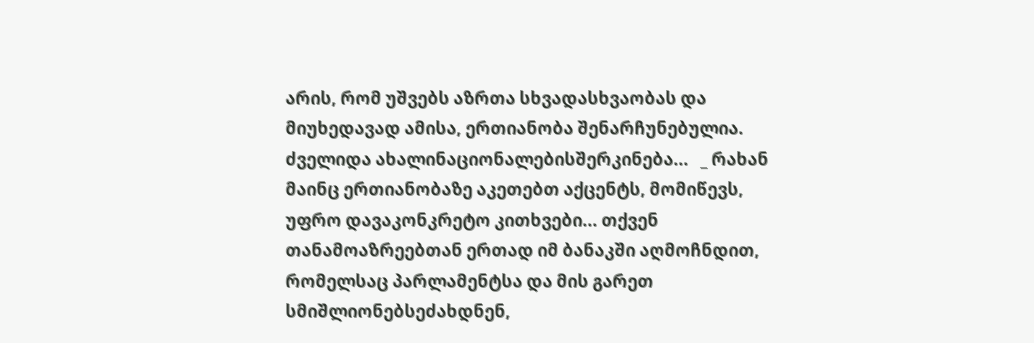არის, რომ უშვებს აზრთა სხვადასხვაობას და მიუხედავად ამისა, ერთიანობა შენარჩუნებულია.   ძველიდა ახალინაციონალებისშერკინება...   _ რახან მაინც ერთიანობაზე აკეთებთ აქცენტს, მომიწევს, უფრო დავაკონკრეტო კითხვები... თქვენ თანამოაზრეებთან ერთად იმ ბანაკში აღმოჩნდით, რომელსაც პარლამენტსა და მის გარეთ სმიშლიონებსეძახდნენ,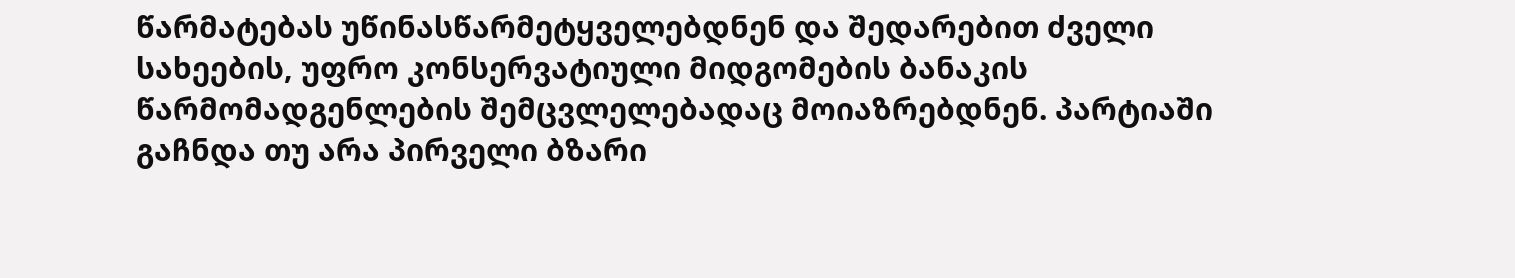წარმატებას უწინასწარმეტყველებდნენ და შედარებით ძველი სახეების, უფრო კონსერვატიული მიდგომების ბანაკის წარმომადგენლების შემცვლელებადაც მოიაზრებდნენ. პარტიაში გაჩნდა თუ არა პირველი ბზარი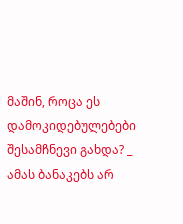მაშინ, როცა ეს დამოკიდებულებები შესამჩნევი გახდა? _ ამას ბანაკებს არ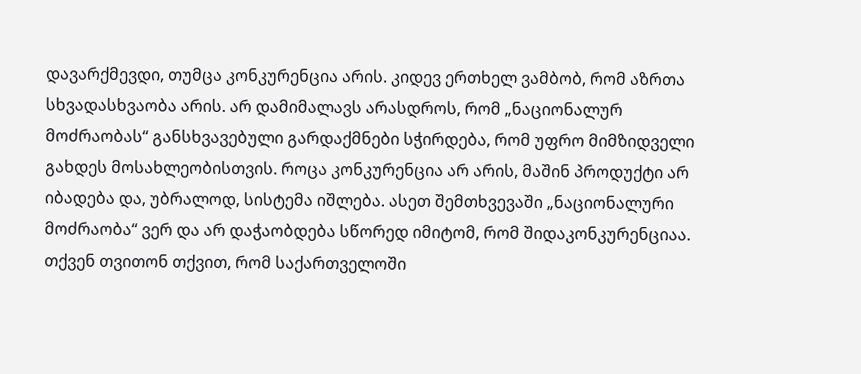დავარქმევდი, თუმცა კონკურენცია არის. კიდევ ერთხელ ვამბობ, რომ აზრთა სხვადასხვაობა არის. არ დამიმალავს არასდროს, რომ „ნაციონალურ მოძრაობას“ განსხვავებული გარდაქმნები სჭირდება, რომ უფრო მიმზიდველი გახდეს მოსახლეობისთვის. როცა კონკურენცია არ არის, მაშინ პროდუქტი არ იბადება და, უბრალოდ, სისტემა იშლება. ასეთ შემთხვევაში „ნაციონალური მოძრაობა“ ვერ და არ დაჭაობდება სწორედ იმიტომ, რომ შიდაკონკურენციაა. თქვენ თვითონ თქვით, რომ საქართველოში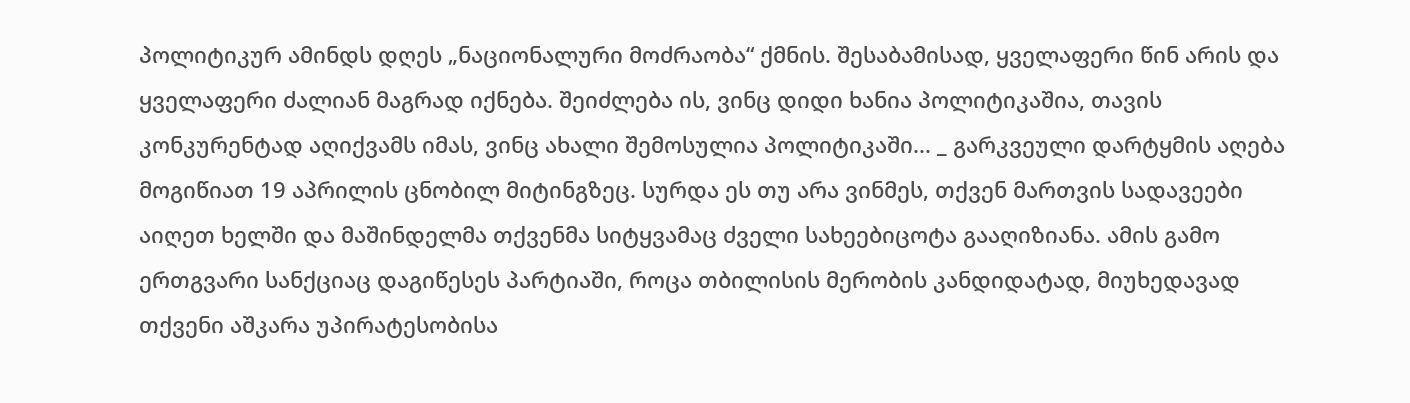პოლიტიკურ ამინდს დღეს „ნაციონალური მოძრაობა“ ქმნის. შესაბამისად, ყველაფერი წინ არის და ყველაფერი ძალიან მაგრად იქნება. შეიძლება ის, ვინც დიდი ხანია პოლიტიკაშია, თავის კონკურენტად აღიქვამს იმას, ვინც ახალი შემოსულია პოლიტიკაში... _ გარკვეული დარტყმის აღება მოგიწიათ 19 აპრილის ცნობილ მიტინგზეც. სურდა ეს თუ არა ვინმეს, თქვენ მართვის სადავეები აიღეთ ხელში და მაშინდელმა თქვენმა სიტყვამაც ძველი სახეებიცოტა გააღიზიანა. ამის გამო ერთგვარი სანქციაც დაგიწესეს პარტიაში, როცა თბილისის მერობის კანდიდატად, მიუხედავად თქვენი აშკარა უპირატესობისა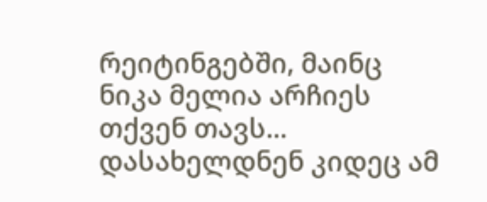რეიტინგებში, მაინც ნიკა მელია არჩიეს თქვენ თავს... დასახელდნენ კიდეც ამ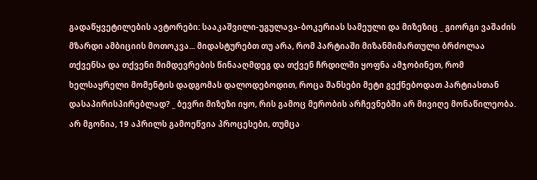გადაწყვეტილების ავტორები: სააკაშვილი-უგულავა-ბოკერიას სამეული და მიზეზიც _ გიორგი ვაშაძის მზარდი ამბიციის მოთოკვა... მიდასტურებთ თუ არა, რომ პარტიაში მიზანმიმართული ბრძოლაა თქვენსა და თქვენი მიმდევრების წინააღმდეგ და თქვენ ჩრდილში ყოფნა ამჯობინეთ, რომ ხელსაყრელი მომენტის დადგომას დალოდებოდით, როცა შანსები მეტი გექნებოდათ პარტიასთან დასაპირისპირებლად? _ ბევრი მიზეზი იყო, რის გამოც მერობის არჩევნებში არ მივიღე მონაწილეობა. არ მგონია, 19 აპრილს გამოეწვია პროცესები, თუმცა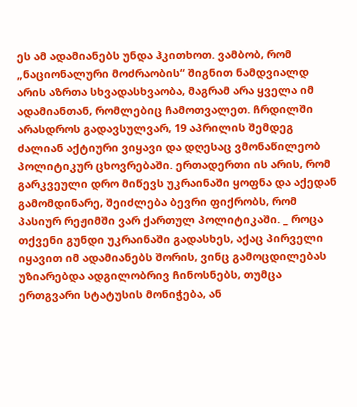ეს ამ ადამიანებს უნდა ჰკითხოთ. ვამბობ, რომ „ნაციონალური მოძრაობის“ შიგნით ნამდვიალდ არის აზრთა სხვადასხვაობა, მაგრამ არა ყველა იმ ადამიანთან, რომლებიც ჩამოთვალეთ. ჩრდილში არასდროს გადავსულვარ, 19 აპრილის შემდეგ ძალიან აქტიური ვიყავი და დღესაც ვმონაწილეობ პოლიტიკურ ცხოვრებაში. ერთადერთი ის არის, რომ გარკვეული დრო მიწევს უკრაინაში ყოფნა და აქედან გამომდინარე, შეიძლება ბევრი ფიქრობს, რომ პასიურ რეჟიმში ვარ ქართულ პოლიტიკაში. _ როცა თქვენი გუნდი უკრაინაში გადასხეს, აქაც პირველი იყავით იმ ადამიანებს შორის, ვინც გამოცდილებას უზიარებდა ადგილობრივ ჩინოსნებს, თუმცა ერთგვარი სტატუსის მონიჭება, ან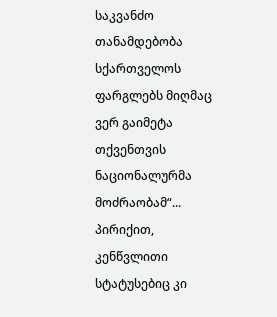საკვანძო თანამდებობა სქართველოს ფარგლებს მიღმაც ვერ გაიმეტა თქვენთვის ნაციონალურმა მოძრაობამ“... პირიქით, კენწვლითი სტატუსებიც კი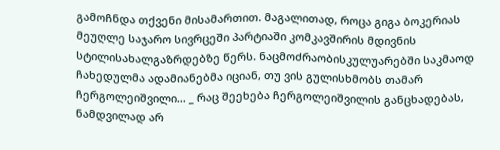გამოჩნდა თქვენი მისამართით. მაგალითად, როცა გიგა ბოკერიას მეუღლე საჯარო სივრცეში პარტიაში კომკავშირის მდივნის სტილისახალგაზრდებზე წერს. ნაცმოძრაობისკულუარებში საკმაოდ ჩახედულმა ადამიანებმა იციან, თუ ვის გულისხმობს თამარ ჩერგოლეიშვილი... _ რაც შეეხება ჩერგოლეიშვილის განცხადებას, ნამდვილად არ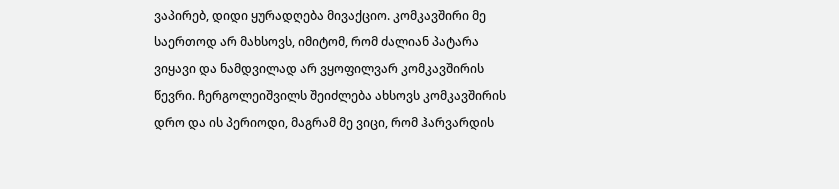ვაპირებ, დიდი ყურადღება მივაქციო. კომკავშირი მე საერთოდ არ მახსოვს, იმიტომ, რომ ძალიან პატარა ვიყავი და ნამდვილად არ ვყოფილვარ კომკავშირის წევრი. ჩერგოლეიშვილს შეიძლება ახსოვს კომკავშირის დრო და ის პერიოდი, მაგრამ მე ვიცი, რომ ჰარვარდის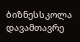ბიზნესსკოლა დავამთავრე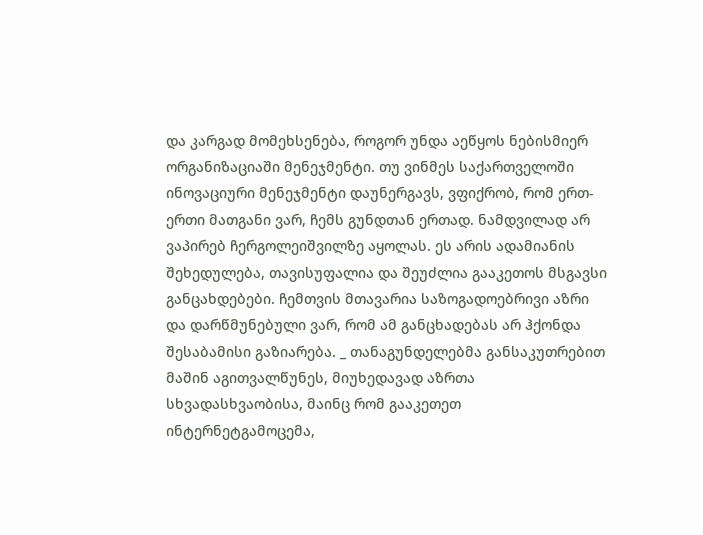და კარგად მომეხსენება, როგორ უნდა აეწყოს ნებისმიერ ორგანიზაციაში მენეჯმენტი. თუ ვინმეს საქართველოში ინოვაციური მენეჯმენტი დაუნერგავს, ვფიქრობ, რომ ერთ-ერთი მათგანი ვარ, ჩემს გუნდთან ერთად. ნამდვილად არ ვაპირებ ჩერგოლეიშვილზე აყოლას. ეს არის ადამიანის შეხედულება, თავისუფალია და შეუძლია გააკეთოს მსგავსი განცახდებები. ჩემთვის მთავარია საზოგადოებრივი აზრი და დარწმუნებული ვარ, რომ ამ განცხადებას არ ჰქონდა შესაბამისი გაზიარება. _ თანაგუნდელებმა განსაკუთრებით მაშინ აგითვალწუნეს, მიუხედავად აზრთა სხვადასხვაობისა, მაინც რომ გააკეთეთ  ინტერნეტგამოცემა,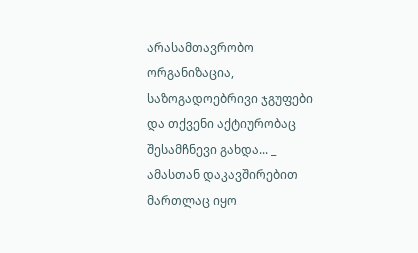არასამთავრობო ორგანიზაცია, საზოგადოებრივი ჯგუფები და თქვენი აქტიურობაც შესამჩნევი გახდა... _ ამასთან დაკავშირებით მართლაც იყო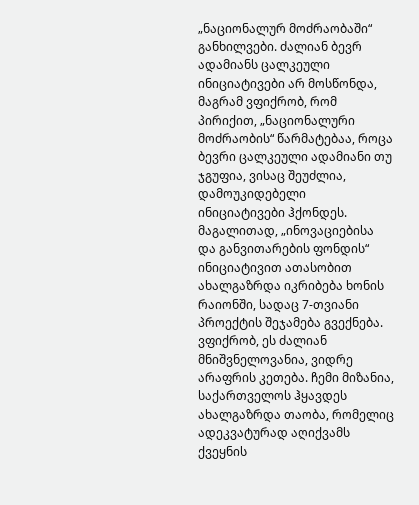„ნაციონალურ მოძრაობაში“ განხილვები. ძალიან ბევრ ადამიანს ცალკეული ინიციატივები არ მოსწონდა, მაგრამ ვფიქრობ, რომ პირიქით, „ნაციონალური მოძრაობის“ წარმატებაა, როცა ბევრი ცალკეული ადამიანი თუ ჯგუფია, ვისაც შეუძლია, დამოუკიდებელი ინიციატივები ჰქონდეს. მაგალითად, „ინოვაციებისა და განვითარების ფონდის“ ინიციატივით ათასობით ახალგაზრდა იკრიბება ხონის რაიონში, სადაც 7-თვიანი პროექტის შეჯამება გვექნება. ვფიქრობ, ეს ძალიან მნიშვნელოვანია, ვიდრე არაფრის კეთება. ჩემი მიზანია, საქართველოს ჰყავდეს ახალგაზრდა თაობა, რომელიც ადეკვატურად აღიქვამს ქვეყნის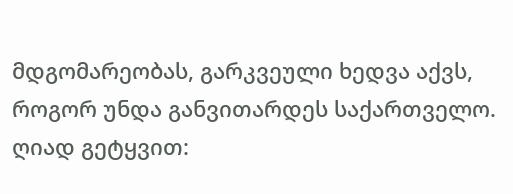მდგომარეობას, გარკვეული ხედვა აქვს, როგორ უნდა განვითარდეს საქართველო. ღიად გეტყვით: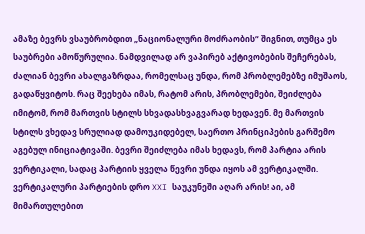ამაზე ბევრს ვსაუბრობდით „ნაციონალური მოძრაობის“ შიგნით, თუმცა ეს საუბრები ამოწურულია. ნამდვილად არ ვაპირებ აქტივობების შეჩერებას, ძალიან ბევრი ახალგაზრდაა, რომელსაც უნდა, რომ პრობლემებზე იმუშაოს, გადაწყვიტოს. რაც შეეხება იმას, რატომ არის, პრობლემები, შეიძლება იმიტომ, რომ მართვის სტილს სხვადასხვაგვარად ხედავენ. მე მართვის სტილს ვხედავ სრულიად დამოუკიდებელ, საერთო პრინციპების გარშემო აგებულ ინიციატივაში. ბევრი შეიძლება იმას ხედავს, რომ პარტია არის ვერტიკალი, სადაც პარტიის ყველა წევრი უნდა იყოს ამ ვერტიკალში. ვერტიკალური პარტიების დრო XXI საუკუნეში აღარ არის! აი, ამ მიმართულებით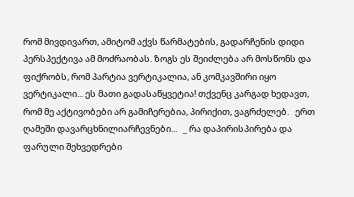რომ მივდივართ, ამიტომ აქვს წარმატების, გადარჩენის დიდი პერსპექტივა ამ მოძრაობას. ზოგს ეს შეიძლება არ მოსწონს და ფიქრობს, რომ პარტია ვერტიკალია, ან კომკავშირი იყო ვერტიკალი... ეს მათი გადასაწყვეტია! თქვენც კარგად ხედავთ, რომ მე აქტივობები არ გამიჩერებია, პირიქით, ვაგრძელებ.   ერთ ღამეში დავარცხნილიარჩევნები...   _ რა დაპირისპირება და ფარული შეხვედრები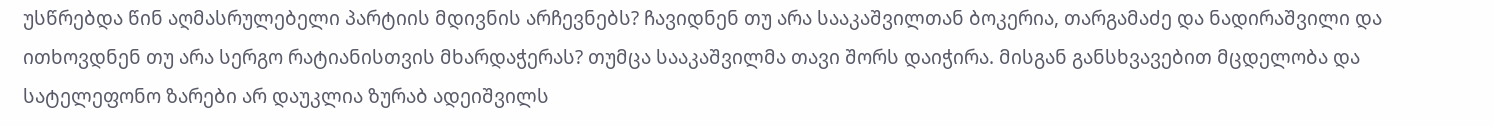უსწრებდა წინ აღმასრულებელი პარტიის მდივნის არჩევნებს? ჩავიდნენ თუ არა სააკაშვილთან ბოკერია, თარგამაძე და ნადირაშვილი და ითხოვდნენ თუ არა სერგო რატიანისთვის მხარდაჭერას? თუმცა სააკაშვილმა თავი შორს დაიჭირა. მისგან განსხვავებით მცდელობა და სატელეფონო ზარები არ დაუკლია ზურაბ ადეიშვილს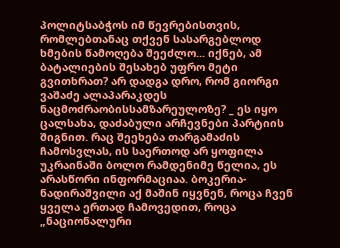პოლიტსაბჭოს იმ წევრებისთვის, რომლებთანაც თქვენ სასარგებლოდ ხმების წამოღება შეეძლო... იქნებ, ამ ბატალიების შესახებ უფრო მეტი გვითხრათ? არ დადგა დრო, რომ გიორგი ვაშაძე ალაპარაკდეს ნაცმოძრაობისსამზარეულოზე? _ ეს იყო ცალსახა, დაძაბული არჩევნები პარტიის შიგნით. რაც შეეხება თარგამაძის ჩამოსვლას, ის საერთოდ არ ყოფილა უკრაინაში ბოლო რამდენიმე წელია, ეს არასწორი ინფორმაციაა. ბოკერია-ნადირაშვილი აქ მაშინ იყვნენ, როცა ჩვენ ყველა ერთად ჩამოვედით, როცა „ნაციონალური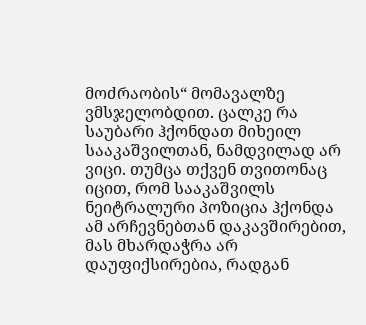მოძრაობის“ მომავალზე ვმსჯელობდით. ცალკე რა საუბარი ჰქონდათ მიხეილ სააკაშვილთან, ნამდვილად არ ვიცი. თუმცა თქვენ თვითონაც იცით, რომ სააკაშვილს ნეიტრალური პოზიცია ჰქონდა ამ არჩევნებთან დაკავშირებით, მას მხარდაჭრა არ დაუფიქსირებია, რადგან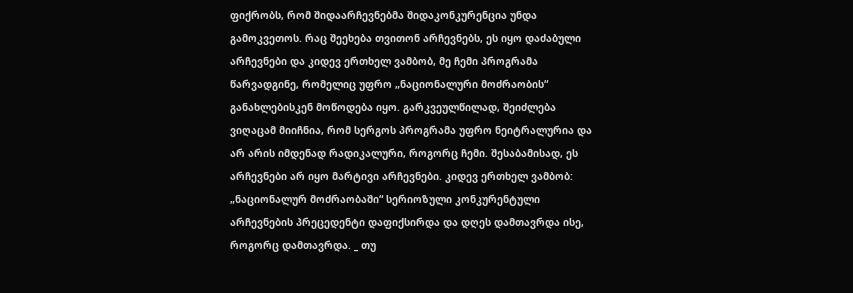ფიქრობს, რომ შიდაარჩევნებმა შიდაკონკურენცია უნდა გამოკვეთოს. რაც შეეხება თვითონ არჩევნებს, ეს იყო დაძაბული არჩევნები და კიდევ ერთხელ ვამბობ, მე ჩემი პროგრამა წარვადგინე, რომელიც უფრო „ნაციონალური მოძრაობის“ განახლებისკენ მოწოდება იყო. გარკვეულწილად, შეიძლება ვიღაცამ მიიჩნია, რომ სერგოს პროგრამა უფრო ნეიტრალურია და არ არის იმდენად რადიკალური, როგორც ჩემი. შესაბამისად, ეს არჩევნები არ იყო მარტივი არჩევნები. კიდევ ერთხელ ვამბობ: „ნაციონალურ მოძრაობაში“ სერიოზული კონკურენტული არჩევნების პრეცედენტი დაფიქსირდა და დღეს დამთავრდა ისე, როგორც დამთავრდა. _ თუ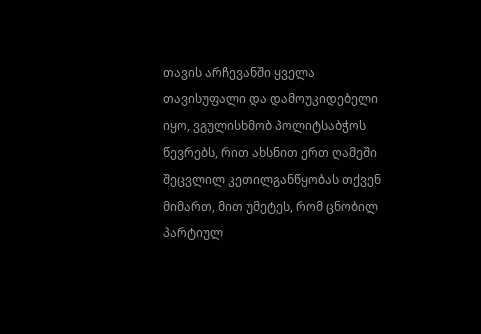თავის არჩევანში ყველა თავისუფალი და დამოუკიდებელი იყო, ვგულისხმობ პოლიტსაბჭოს წევრებს, რით ახსნით ერთ ღამეში შეცვლილ კეთილგანწყობას თქვენ მიმართ, მით უმეტეს, რომ ცნობილ პარტიულ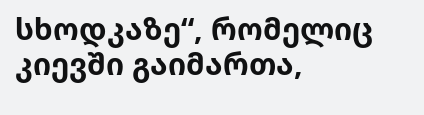სხოდკაზე“, რომელიც კიევში გაიმართა,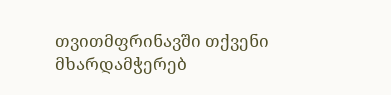თვითმფრინავში თქვენი მხარდამჭერებ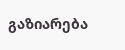გაზიარება